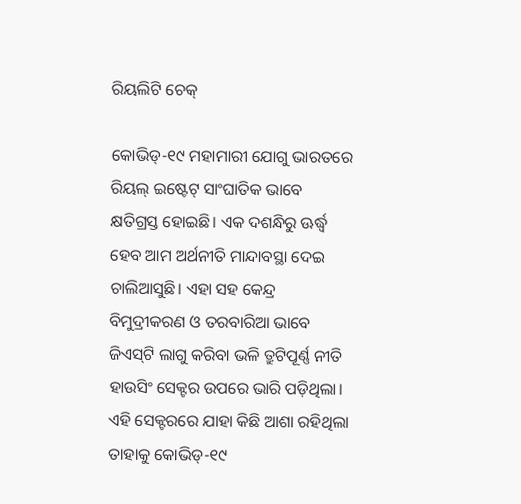ରିୟଲିଟି ଚେକ୍‌

କୋଭିଡ୍‌-୧୯ ମହାମାରୀ ଯୋଗୁ ଭାରତରେ ରିୟଲ୍‌ ଇଷ୍ଟେଟ୍‌ ସାଂଘାତିକ ଭାବେ କ୍ଷତିଗ୍ରସ୍ତ ହୋଇଛି। ଏକ ଦଶନ୍ଧିରୁ ଊର୍ଦ୍ଧ୍ୱ ହେବ ଆମ ଅର୍ଥନୀତି ମାନ୍ଦାବସ୍ଥା ଦେଇ ଚାଲିଆସୁଛି। ଏହା ସହ କେନ୍ଦ୍ର ବିମୁଦ୍ରୀକରଣ ଓ ତରବାରିଆ ଭାବେ ଜିଏସ୍‌ଟି ଲାଗୁ କରିବା ଭଳି ତ୍ରୁଟିପୂର୍ଣ୍ଣ ନୀତି ହାଉସିଂ ସେକ୍ଟର ଉପରେ ଭାରି ପଡ଼ିଥିଲା। ଏହି ସେକ୍ଟରରେ ଯାହା କିଛି ଆଶା ରହିଥିଲା ତାହାକୁ କୋଭିଡ୍‌-୧୯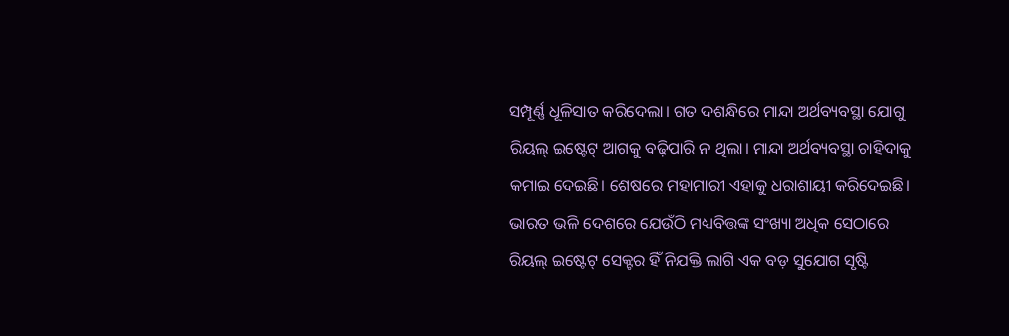ସମ୍ପୂର୍ଣ୍ଣ ଧୂଳିସାତ କରିଦେଲା। ଗତ ଦଶନ୍ଧିରେ ମାନ୍ଦା ଅର୍ଥବ୍ୟବସ୍ଥା ଯୋଗୁ ରିୟଲ୍‌ ଇଷ୍ଟେଟ୍‌ ଆଗକୁ ବଢ଼ିପାରି ନ ଥିଲା। ମାନ୍ଦା ଅର୍ଥବ୍ୟବସ୍ଥା ଚାହିଦାକୁ କମାଇ ଦେଇଛି। ଶେଷରେ ମହାମାରୀ ଏହାକୁ ଧରାଶାୟୀ କରିଦେଇଛି। ଭାରତ ଭଳି ଦେଶରେ ଯେଉଁଠି ମଧ୍ୟବିତ୍ତଙ୍କ ସଂଖ୍ୟା ଅଧିକ ସେଠାରେ ରିୟଲ୍‌ ଇଷ୍ଟେଟ୍‌ ସେକ୍ଟର ହିଁ ନିଯକ୍ତି ଲାଗି ଏକ ବଡ଼ ସୁଯୋଗ ସୃଷ୍ଟି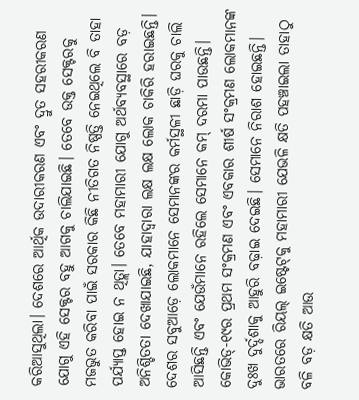କରିଆସୁଥିଲା। ଦେଶରେ ଆର୍ଥିକ ଉଦାରୀକରଣ ଏବଂ ଦ୍ରୁତ ସହରୀକରଣ ଯୋଗୁ ଏହି ସେକ୍ଟର ବହୁ ଆଗକୁ ଚାଲିଯାଇଛି। ତେବେ ଉକ୍ତ ସେକ୍ଟରକୁ ମଜଭୁତ କରିବା ପାଇଁ ସରକାର କିଛି ନୀତିଗତ ନିଷ୍ପତ୍ତି ନେଇଥିଲେ ବି ତାହା ପର୍ଯ୍ୟାପ୍ତ ହୋଇ ନ ଥିତ୍ଲା। ତେବେ ମହାମାରୀ ଯୋଗୁ ଅର୍ଥବ୍ୟବସ୍ଥାରେ ବଡ଼ ଅନିଶ୍ଚିତତା ଦେଖାଯାଇଛି, ଯାହାଦ୍ୱାରା ଲକ୍ଷ ଲକ୍ଷ ଲୋକ ଚାକିରି ହରାଇଛନ୍ତି। ଦେଶର ସବୁଆଡ଼େ ଲୋକମାନେ ସେମାନଙ୍କର କର୍ମସ୍ଥଳୀ ଛାଡ଼ି ଘରକୁ ଚାଲି ଆସିଛନ୍ତି ଏବଂ ଯେଉଁମାନେ ରହିଲେ ସେମାନେ କମ୍‌ ଦରମା ପାଉଛନ୍ତି। କୋଭିଡ୍‌-୧୯ର ପ୍ରଥମ ସଂକ୍ରମଣ ଏବଂ ଏବକାର ଶୀର୍ଷ ସଂକ୍ରମଣ ଲୋକମାନଙ୍କ ଦୁଃଖ ଦୁର୍ଦ୍ଦଶାକୁ ଆହୁରି ବଢ଼ାଇ ଦେଇଛି। ସେମାନେ ନିରାଶ ହୋଇଛନ୍ତି।
ଭାରତରେ ରିୟଲ୍‌ ଇଷ୍ଟେଟ୍‌କୁ ମହାମାରୀ ଯେଭଳି କ୍ଷତି ପହଞ୍ଚାଇଲା ତାହାଠୁ ବଳି ବଡ଼ କ୍ଷତି ଆଉ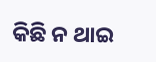କିଛି ନ ଥାଇ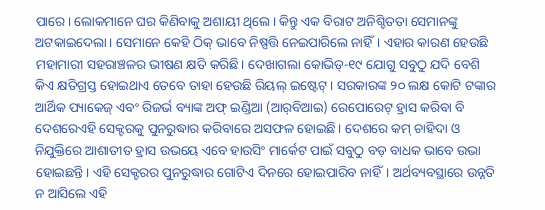ପାରେ। ଲୋକମାନେ ଘର କିଣିବାକୁ ଅଶାୟୀ ଥିଲେ। କିନ୍ତୁ ଏକ ବିରାଟ ଅନିଶ୍ଚିତତା ସେମାନଙ୍କୁ ଅଟକାଇଦେଲା। ସେମାନେ କେହି ଠିକ୍‌ ଭାବେ ନିଷ୍ପତ୍ତି ନେଇପାରିଲେ ନାହିଁ। ଏହାର କାରଣ ହେଉଛି ମହାମାରୀ ସହରାଞ୍ଚଳର ଭୀଷଣ କ୍ଷତି କରିଛି। ଦେଖାଗଲା କୋଭିଡ୍‌-୧୯ ଯୋଗୁ ସବୁଠୁ ଯଦି ବେଶି କିଏ କ୍ଷତିଗ୍ରସ୍ତ ହୋଇଥାଏ ତେବେ ତାହା ହେଉଛି ରିୟଲ୍‌ ଇଷ୍ଟେଟ୍‌। ସରକାରଙ୍କ ୨୦ ଲକ୍ଷ କୋଟି ଟଙ୍କାର ଆର୍ଥିକ ପ୍ୟାକେଜ୍‌ ଏବଂ ରିଜର୍ଭ ବ୍ୟାଙ୍କ ଅଫ୍‌ ଇଣ୍ଡିଆ (ଆର୍‌ବିଆଇ) ରେପୋରେଟ୍‌ ହ୍ରାସ କରିବା ବି ଦେଶରେଏହି ସେକ୍ଟରକୁ ପୁନରୁଦ୍ଧାର କରିବାରେ ଅସଫଳ ହୋଇଛି। ଦେଶରେ କମ୍‌ ଚାହିଦା ଓ ନିଯୁକ୍ତିରେ ଆଶାତୀତ ହ୍ରାସ ଉଭୟେ ଏବେ ହାଉସିଂ ମାର୍କେଟ ପାଇଁ ସବୁଠୁ ବଡ଼ ବାଧକ ଭାବେ ଉଭା ହୋଇଛନ୍ତି। ଏହି ସେକ୍ଟରର ପୁନରୁଦ୍ଧାର ଗୋଟିଏ ଦିନରେ ହୋଇପାରିବ ନାହିଁ। ଅର୍ଥବ୍ୟବସ୍ଥାରେ ଉନ୍ନତି ନ ଆସିଲେ ଏହି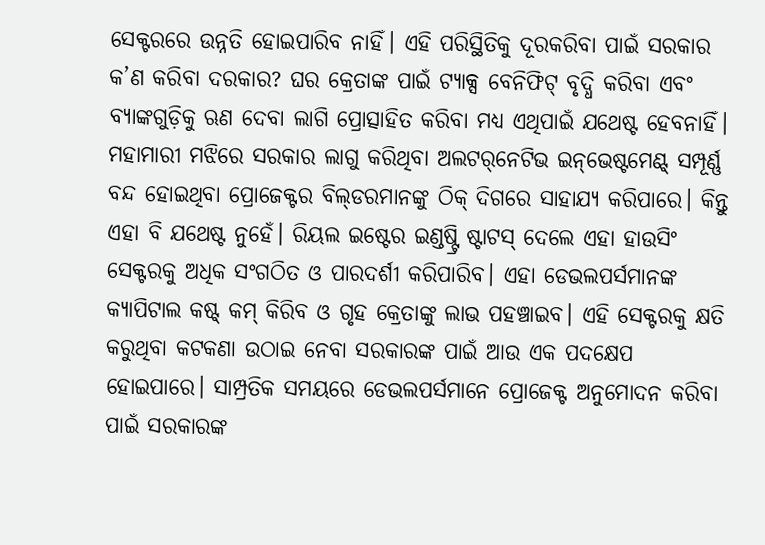ସେକ୍ଟରରେ ଉନ୍ନତି ହୋଇପାରିବ ନାହିଁ। ଏହି ପରିସ୍ଥିତିକୁ ଦୂରକରିବା ପାଇଁ ସରକାର କ’ଣ କରିବା ଦରକାର? ଘର କ୍ରେତାଙ୍କ ପାଇଁ ଟ୍ୟାକ୍ସ ବେନିଫିଟ୍‌ ବୃଦ୍ଧି କରିବା ଏବଂ ବ୍ୟାଙ୍କଗୁଡ଼ିକୁ ଋଣ ଦେବା ଲାଗି ପ୍ରୋତ୍ସାହିତ କରିବା ମଧ୍ୟ ଏଥିପାଇଁ ଯଥେଷ୍ଟ ହେବନାହିଁ। ମହାମାରୀ ମଝିରେ ସରକାର ଲାଗୁ କରିଥିବା ଅଲଟର୍‌ନେଟିଭ ଇନ୍‌ଭେଷ୍ଟମେଣ୍ଟ୍‌ ସମ୍ପୂର୍ଣ୍ଣ ବନ୍ଦ ହୋଇଥିବା ପ୍ରୋଜେକ୍ଟର ବିଲ୍‌ଡରମାନଙ୍କୁ ଠିକ୍‌ ଦିଗରେ ସାହାଯ୍ୟ କରିପାରେ। କିନ୍ତୁ ଏହା ବି ଯଥେଷ୍ଟ ନୁହେଁ। ରିୟଲ ଇଷ୍ଟେର ଇଣ୍ଡଷ୍ଟ୍ରି ଷ୍ଟାଟସ୍‌ ଦେଲେ ଏହା ହାଉସିଂ ସେକ୍ଟରକୁ ଅଧିକ ସଂଗଠିତ ଓ ପାରଦର୍ଶୀ କରିପାରିବ। ଏହା ଡେଭଲପର୍ସମାନଙ୍କ କ୍ୟାପିଟାଲ କଷ୍ଟ୍‌ କମ୍‌ କିରିବ ଓ ଗୃହ କ୍ରେତାଙ୍କୁ ଲାଭ ପହଞ୍ଚାଇବ। ଏହି ସେକ୍ଟରକୁ କ୍ଷତି କରୁଥିବା କଟକଣା ଉଠାଇ ନେବା ସରକାରଙ୍କ ପାଇଁ ଆଉ ଏକ ପଦକ୍ଷେପ ହୋଇପାରେ। ସାମ୍ପ୍ରତିକ ସମୟରେ ଡେଭଲପର୍ସମାନେ ପ୍ରୋଜେକ୍ଟ ଅନୁମୋଦନ କରିବା ପାଇଁ ସରକାରଙ୍କ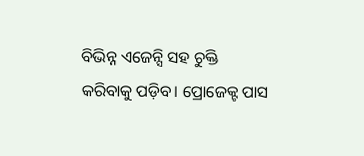ବିଭିନ୍ନ ଏଜେନ୍ସି ସହ ଚୁକ୍ତି କରିବାକୁ ପଡ଼ିବ। ପ୍ରୋଜେକ୍ଟ ପାସ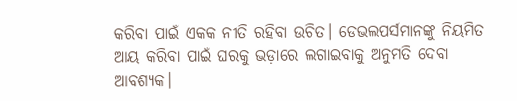କରିବା ପାଇଁ ଏକକ ନୀତି ରହିବା ଉଚିତ। ଡେଭଲପର୍ସମାନଙ୍କୁ ନିୟମିତ ଆୟ କରିବା ପାଇଁ ଘରକୁ ଭଡ଼ାରେ ଲଗାଇବାକୁ ଅନୁମତି ଦେବା ଆବଶ୍ୟକ।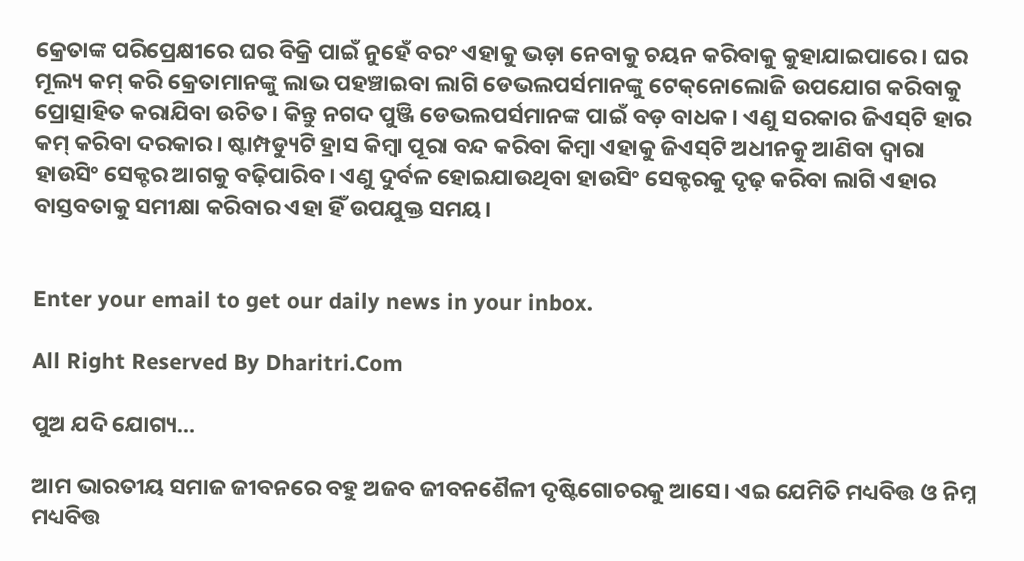କ୍ରେତାଙ୍କ ପରିପ୍ରେକ୍ଷୀରେ ଘର ବିକ୍ରି ପାଇଁ ନୁହେଁ ବରଂ ଏହାକୁ ଭଡ଼ା ନେବାକୁ ଚୟନ କରିବାକୁ କୁହାଯାଇପାରେ। ଘର ମୂଲ୍ୟ କମ୍‌ କରି କ୍ରେତାମାନଙ୍କୁ ଲାଭ ପହଞ୍ଚାଇବା ଲାଗି ଡେଭଲପର୍ସମାନଙ୍କୁ ଟେକ୍‌ନୋଲୋଜି ଉପଯୋଗ କରିବାକୁ ପ୍ରୋତ୍ସାହିତ କରାଯିବା ଉଚିତ। କିନ୍ତୁ ନଗଦ ପୁଞ୍ଜି ଡେଭଲପର୍ସମାନଙ୍କ ପାଇଁ ବଡ଼ ବାଧକ। ଏଣୁ ସରକାର ଜିଏସ୍‌ଟି ହାର କମ୍‌ କରିବା ଦରକାର। ଷ୍ଟାମ୍ପଡ୍ୟୁଟି ହ୍ରାସ କିମ୍ବା ପୂରା ବନ୍ଦ କରିବା କିମ୍ବା ଏହାକୁ ଜିଏସ୍‌ଟି ଅଧୀନକୁ ଆଣିବା ଦ୍ୱାରା ହାଉସିଂ ସେକ୍ଟର ଆଗକୁ ବଢ଼ିପାରିବ। ଏଣୁ ଦୁର୍ବଳ ହୋଇଯାଉଥିବା ହାଉସିଂ ସେକ୍ଟରକୁ ଦୃଢ଼ କରିବା ଲାଗି ଏହାର ବାସ୍ତବତାକୁ ସମୀକ୍ଷା କରିବାର ଏହା ହିଁ ଉପଯୁକ୍ତ ସମୟ।


Enter your email to get our daily news in your inbox.

All Right Reserved By Dharitri.Com

ପୁଅ ଯଦି ଯୋଗ୍ୟ…

ଆମ ଭାରତୀୟ ସମାଜ ଜୀବନରେ ବହୁ ଅଜବ ଜୀବନଶୈଳୀ ଦୃଷ୍ଟିଗୋଚରକୁ ଆସେ। ଏଇ ଯେମିତି ମଧ୍ୟବିତ୍ତ ଓ ନିମ୍ନ ମଧ୍ୟବିତ୍ତ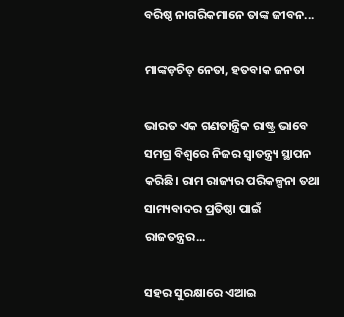ବରିଷ୍ଠ ନାଗରିକମାନେ ତାଙ୍କ ଜୀବନ...

ମାଙ୍କଡ଼ଚିତ୍‌ ନେତା, ହତବାକ ଜନତା

ଭାରତ ଏକ ଗଣତାନ୍ତ୍ରିକ ରାଷ୍ଟ୍ର ଭାବେ ସମଗ୍ର ବିଶ୍ୱରେ ନିଜର ସ୍ୱାତନ୍ତ୍ର୍ୟ ସ୍ଥାପନ କରିଛି। ରାମ ରାଜ୍ୟର ପରିକଳ୍ପନା ତଥା ସାମ୍ୟବାଦର ପ୍ରତିଷ୍ଠା ପାଇଁ ରାଜତନ୍ତ୍ରର...

ସହର ସୁରକ୍ଷାରେ ଏଆଇ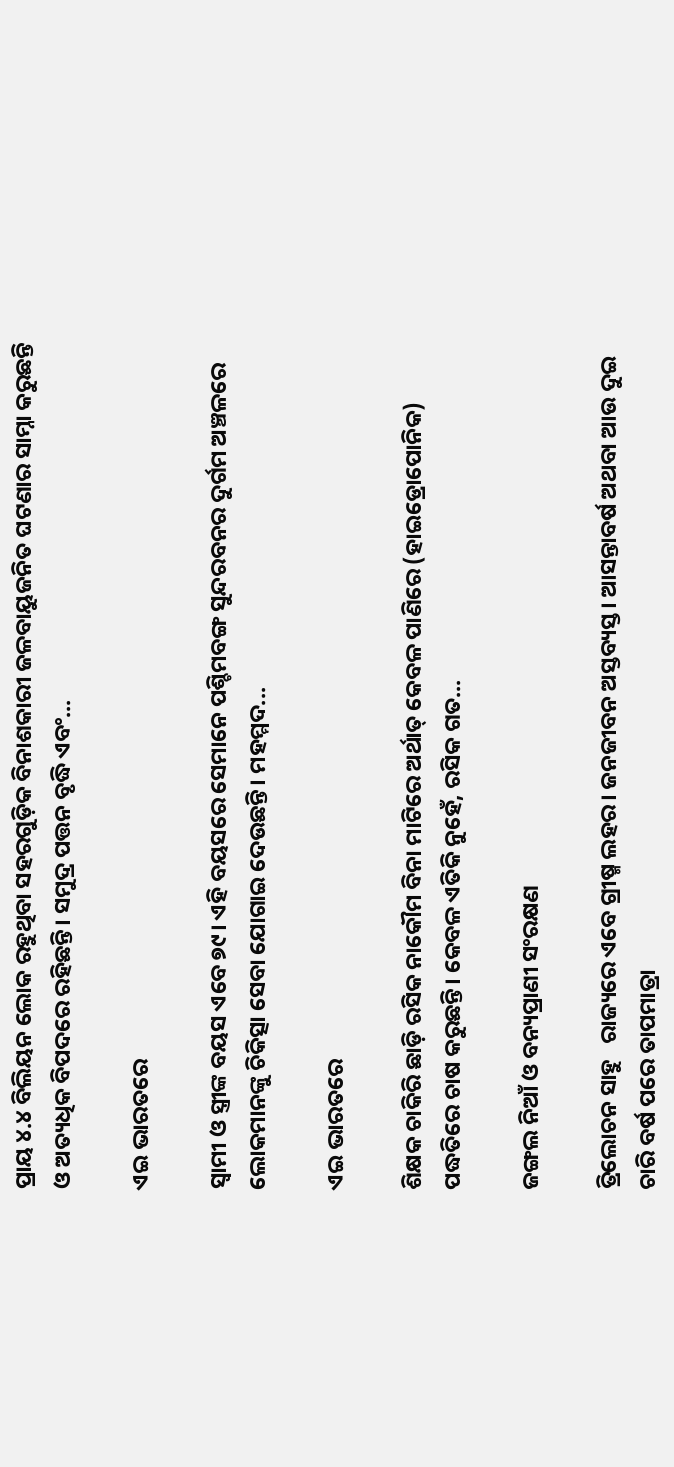ପ୍ରାୟ ୪.୪ ବିଲିୟନ ଲୋକ ରହୁଥିବା ସହରଗୁଡ଼ିକ ବିନାଶକାରୀ ଜଳବାୟୁଜନିତ ଘଟଣାର ସାମ୍ନା କରୁଛନ୍ତି ଓ ଅତ୍ୟଧିକ ବିପଦରେ ରହିଛନ୍ତି। ସମୁଦ୍ର ପତ୍ତନ ବୃଦ୍ଧି ଏବଂ...

ଏଇ ଭାରତରେ

ସ୍ୱାମୀ ଓ ସ୍ତ୍ରୀଙ୍କ ବୟସ ଏବେ ୭୯। ଏହି ବୟସରେ ସେମାନେ ପଶ୍ଚିମବଙ୍ଗ ସୁନ୍ଦରବନର ଦୁର୍ଗମ ଅଞ୍ଚଳରେ ଲୋକମାନଙ୍କୁ ଚିକିତ୍ସା ସେବା ଯୋଗାଇ ଦେଉଛନ୍ତି। ମହମ୍ମଦ...

ଏଇ ଭାରତରେ

ଶିକ୍ଷକ ଚାକିରି ଛାଡ଼ି ରସିକ ନାକୌମ ବିନା ମାଟିରେ ଅର୍ଥାତ୍‌ କେବଳ ପାଣିରେ (ହାଇଡ୍ରୋପୋନିକ) ପଦ୍ଧତିରେ ଚାଷ କରୁଛନ୍ତି। କେବଳ ଏତିକି ନୁହେଁ, ରସିକ ଗତ...

ଜଙ୍ଗଲ ନିଆଁ ଓ ବନ୍ୟପ୍ରାଣୀ ସଂରକ୍ଷଣ

ତ୍ରିଲୋଚନ ସାହୁ   ରାଜ୍ୟରେ ଏବେ ଗ୍ରୀଷ୍ମ ଲହର। ଜନଜୀବନ ଅସ୍ତବ୍ୟସ୍ତ। ଆସନ୍ତାବର୍ଷ ଅଥବା ଆଉ ଦୁଇ ଚାରି ବର୍ଷ ପରେ ତାପମାତ୍ରା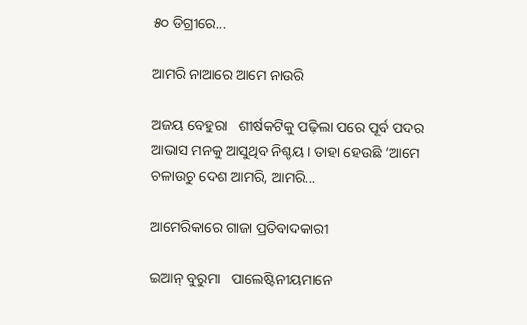୫୦ ଡିଗ୍ରୀରେ...

ଆମରି ନାଆରେ ଆମେ ନାଉରି

ଅଜୟ ବେହୁରା   ଶୀର୍ଷକଟିକୁ ପଢ଼ିଲା ପରେ ପୂର୍ବ ପଦର ଆଭାସ ମନକୁ ଆସୁଥିବ ନିଶ୍ଚୟ। ତାହା ହେଉଛି ‘ଆମେ ଚଳାଉଚୁ ଦେଶ ଆମରି, ଆମରି...

ଆମେରିକାରେ ଗାଜା ପ୍ରତିବାଦକାରୀ

ଇଆନ୍‌ ବୁରୁମା   ପାଲେଷ୍ଟିନୀୟମାନେ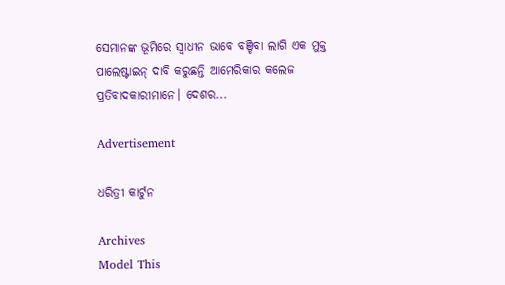ସେମାନଙ୍କ ଭୂମିରେ ସ୍ବାଧୀନ ଭାବେ ବଞ୍ଚିବା ଲାଗି ଏକ ମୁକ୍ତ ପାଲେଷ୍ଟାଇନ୍‌ ଦାବି କରୁଛନ୍ତି ଆମେରିକାର କଲେଜ ପ୍ରତିବାଦକାରୀମାନେ। ଦେଶର...

Advertisement

ଧରିତ୍ରୀ କାର୍ଟୁନ

Archives
Model This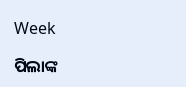Week

ପିଲାଙ୍କ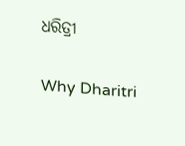ଧରିତ୍ରୀ

Why Dharitri